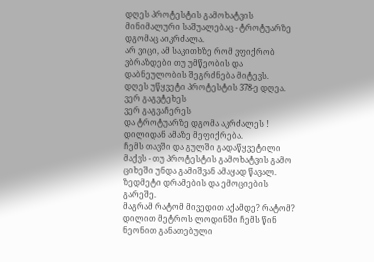დღეს პროტესტის გამოხატვის მინიმალური საშუალებაც - ტროტუარზე დგომაც აიკრძალა.
არ ვიცი, ამ საკითხზე რომ ვფიქრობ ვბრაზდები თუ უმწეობის და დაბნეულობის შეგრძნება მიტევს.
დღეს უწყვეტი პროტესტის 378-ე დღეა.
ვერ გაგვტეხეს
ვერ გაგვაჩერეს
და ტროტუარზე დგომა აკრძალეს !
დილიდან ამაზე მეფიქრება.
ჩემს თავში და გულში გადაწყვეტილი მაქვს - თუ პროტესტის გამოხატვის გამო ციხეში უნდა გამიშვან ამაყად წავალ. ზედმეტი დრამების და ემოციების გარეშე.
მაგრამ რატომ მივედით აქამდე? რატომ?
დილით მეტროს ლოდინში ჩემს წინ ნეონით განათებული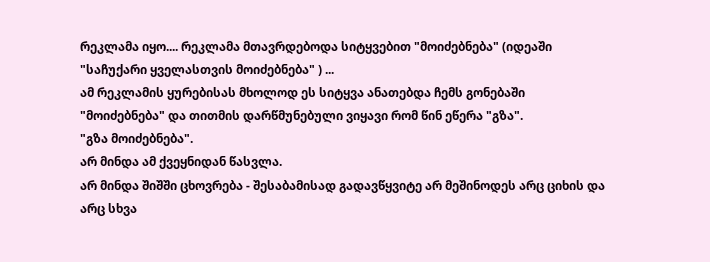რეკლამა იყო.... რეკლამა მთავრდებოდა სიტყვებით "მოიძებნება" (იდეაში "საჩუქარი ყველასთვის მოიძებნება" ) ...
ამ რეკლამის ყურებისას მხოლოდ ეს სიტყვა ანათებდა ჩემს გონებაში "მოიძებნება" და თითმის დარწმუნებული ვიყავი რომ წინ ეწერა "გზა".
"გზა მოიძებნება".
არ მინდა ამ ქვეყნიდან წასვლა.
არ მინდა შიშში ცხოვრება - შესაბამისად გადავწყვიტე არ მეშინოდეს არც ციხის და არც სხვა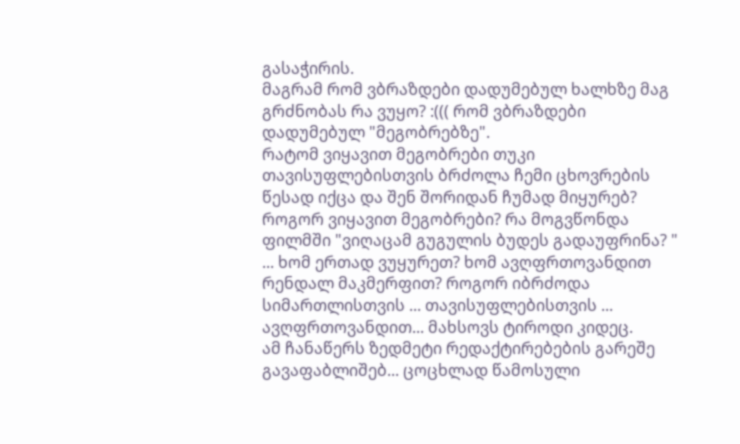გასაჭირის.
მაგრამ რომ ვბრაზდები დადუმებულ ხალხზე მაგ გრძნობას რა ვუყო? :((( რომ ვბრაზდები დადუმებულ "მეგობრებზე".
რატომ ვიყავით მეგობრები თუკი თავისუფლებისთვის ბრძოლა ჩემი ცხოვრების წესად იქცა და შენ შორიდან ჩუმად მიყურებ? როგორ ვიყავით მეგობრები? რა მოგვწონდა ფილმში "ვიღაცამ გუგულის ბუდეს გადაუფრინა? " ... ხომ ერთად ვუყურეთ? ხომ ავღფრთოვანდით რენდალ მაკმერფით? როგორ იბრძოდა სიმართლისთვის ... თავისუფლებისთვის ... ავღფრთოვანდით... მახსოვს ტიროდი კიდეც.
ამ ჩანაწერს ზედმეტი რედაქტირებების გარეშე გავაფაბლიშებ... ცოცხლად წამოსული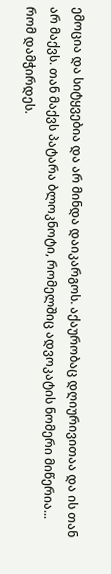ემოცია და სიტყვებია და არ მინდა დაიკარგოს. აქაურობაც დღიურივითაა და ის თან არ მაქვს. თან მაქვს პატარა ბლოკნოტი, რომელშიც ადვოკატის ნომერი მიწერია... რომ დამჭირდეს.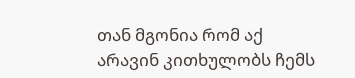თან მგონია რომ აქ არავინ კითხულობს ჩემს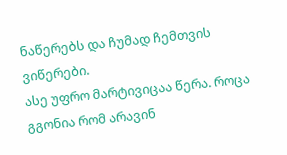ნაწერებს და ჩუმად ჩემთვის ვიწერები.
ასე უფრო მარტივიცაა წერა. როცა გგონია რომ არავინ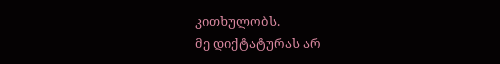კითხულობს.
მე დიქტატურას არ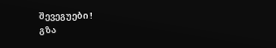შევეგუები !
გზა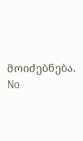მოიძებნება.
No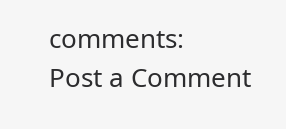comments:
Post a Comment